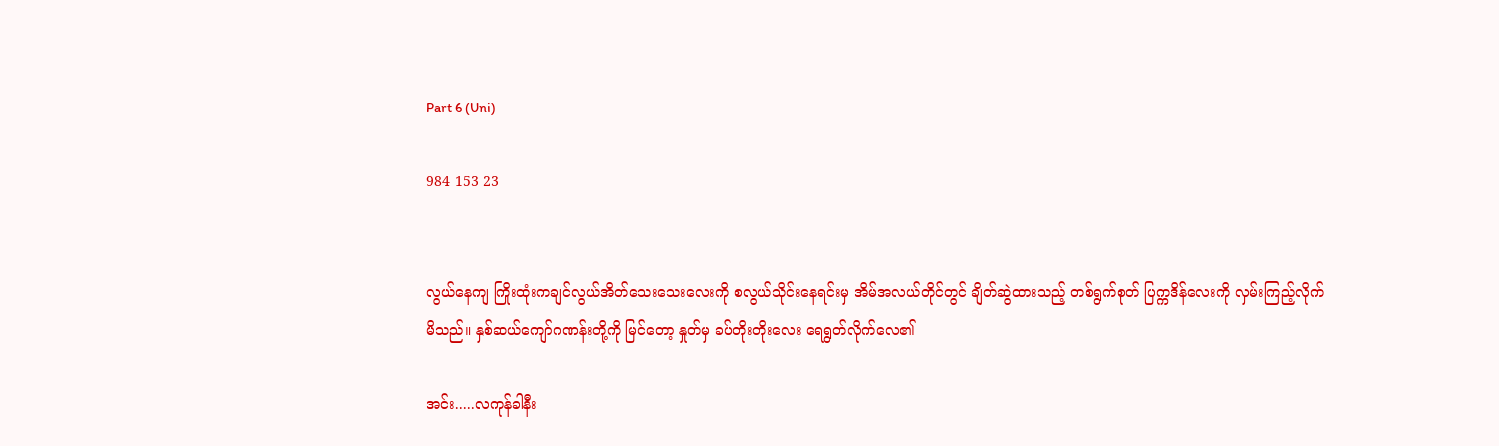Part 6 (Uni)

984 153 23


လွယ်နေကျ ကြိုးထုံးကချင်လွယ်အိတ်သေးသေးလေးကို စလွယ်သိုင်းနေရင်းမှ အိမ်အလယ်တိုင်တွင် ချိတ်ဆွဲထားသည့် တစ်ရွက်စုတ် ပြက္ကဒိန်လေးကို လှမ်းကြည့်လိုက်မိသည်။ နှစ်ဆယ်ကျော်ဂဏန်းတို့ကို မြင်တော့ နှုတ်မှ ခပ်တိုးတိုးလေး ရေရွတ်လိုက်လေ၏

အင်း.....လကုန်ခါနီး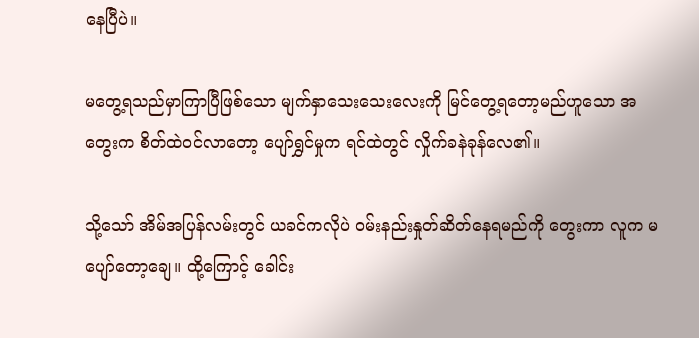နေပြီပဲ။

မတွေ့ရသည်မှာကြာပြီဖြစ်သော မျက်နှာသေးသေးလေးကို မြင်တွေ့ရတော့မည်ဟူသော အတွေးက စိတ်ထဲဝင်လာတော့ ပျော်ရွှင်မှုက ရင်ထဲတွင် လှိုက်ခနဲခုန်လေ၏။

သို့သော် အိမ်အပြန်လမ်းတွင် ယခင်ကလိုပဲ ဝမ်းနည်းနှုတ်ဆိတ်နေရမည်ကို တွေးကာ လူက မပျော်တော့ချေ။ ထို့ကြောင့် ခေါင်း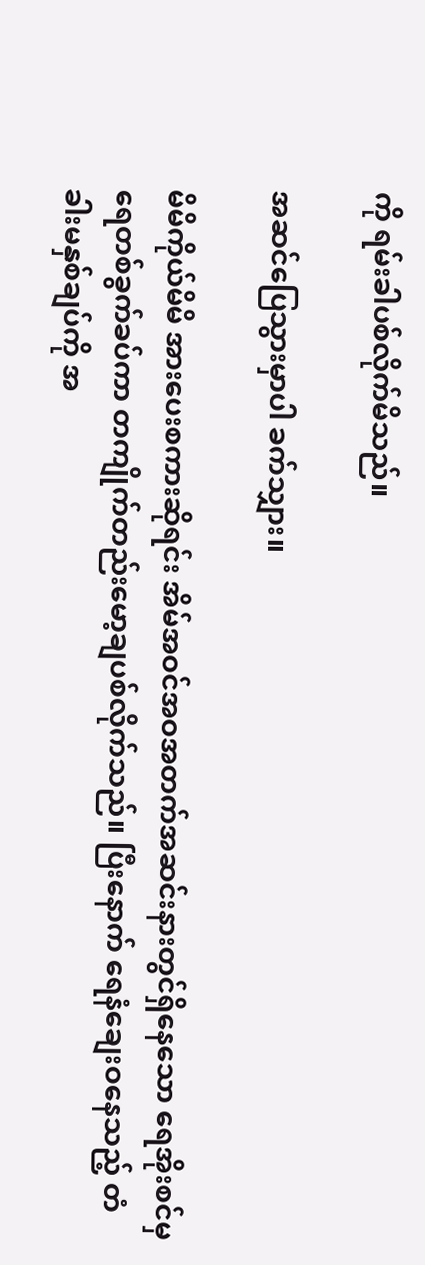ကို ရမ်းခါပစ်လိုက်မိသည်။

အဆင်ပြေသွားမှာပါ ခက်သျှား။

မိမိကိုယ်မိမိ အားပေးစကားဆိုရင်း အိမ်အဝင်အဝအတက်အဆင်းနားတွင်ရှိနေသော ရေအိုးစင်မှ ရေတစ်ခွက်ခပ်ကာ တကျိုက်တည်းမော့ချပစ်လိုက်သည်။ ပြီးနောက် ရေနံချေးဝနေသည့် တံခါးမနှစ်ချပ်ကို အ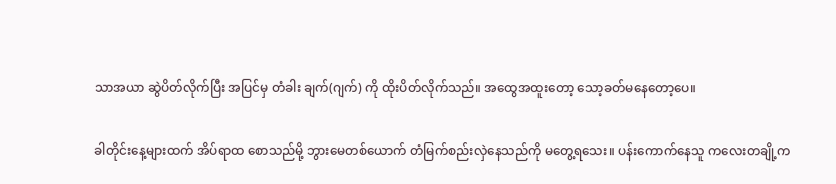သာအယာ ဆွဲပိတ်လိုက်ပြီး အပြင်မှ တံခါး ချက်(ဂျက်) ကို ထိုးပိတ်လိုက်သည်။ အထွေအထူးတော့ သော့ခတ်မနေတော့ပေ။

ခါတိုင်းနေ့များထက် အိပ်ရာထ စောသည်မို့ ဘွားမေတစ်ယောက် တံမြက်စည်းလှဲနေသည်ကို မတွေ့ရသေး။ ပန်းကောက်နေသူ ကလေးတချို့က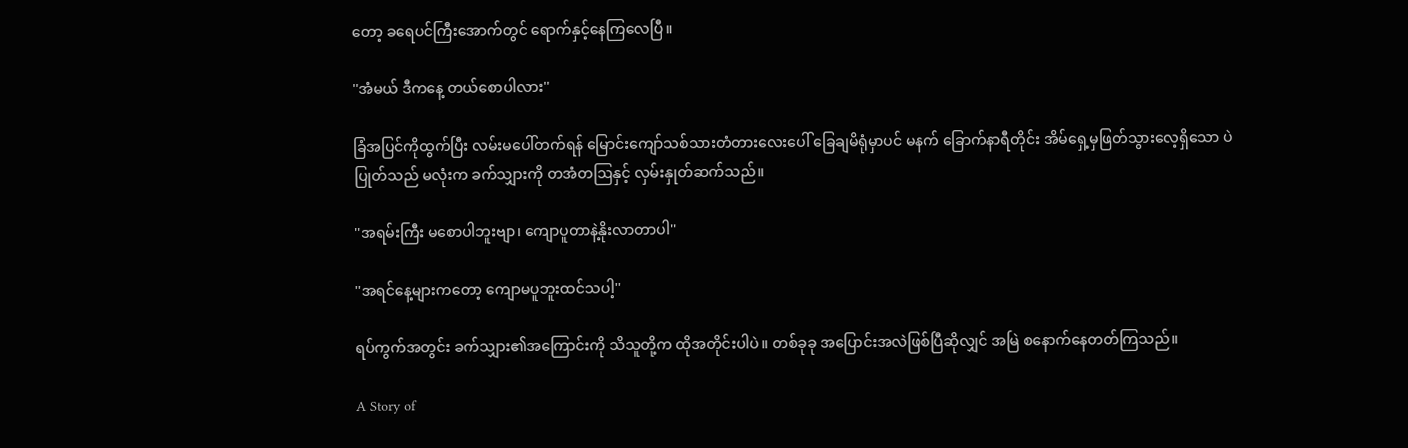တော့ ခရေပင်ကြီးအောက်တွင် ရောက်နှင့်နေကြလေပြီ။

''အံမယ် ဒီကနေ့ တယ်စောပါလား''

ခြံအပြင်ကိုထွက်ပြီး လမ်းမပေါ်တက်ရန် မြောင်းကျော်သစ်သားတံတားလေးပေါ် ခြေချမိရုံမှာပင် မနက် ခြောက်နာရီတိုင်း အိမ်ရှေ့မှဖြတ်သွားလေ့ရှိသော ပဲပြုတ်သည် မလုံးက ခက်သျှားကို တအံတဩနှင့် လှမ်းနှုတ်ဆက်သည်။

''အရမ်းကြီး မစောပါဘူးဗျာ၊ ကျောပူတာနဲ့နိုးလာတာပါ''

''အရင်နေ့များကတော့ ကျောမပူဘူးထင်သပါ့''

ရပ်ကွက်အတွင်း ခက်သျှား၏အကြောင်းကို သိသူတို့က ထိုအတိုင်းပါပဲ။ တစ်ခုခု အပြောင်းအလဲဖြစ်ပြီဆိုလျှင် အမြဲ စနောက်နေတတ်ကြသည်။

A Story of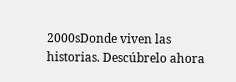2000sDonde viven las historias. Descúbrelo ahora